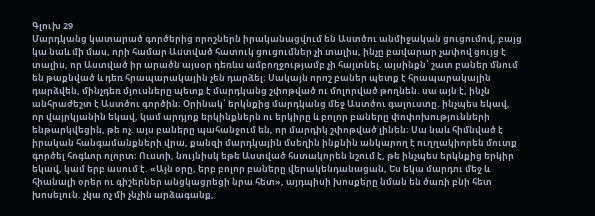Գլուխ 29
Մարդկանց կատարած գործերից որոշներն իրականացվում են Աստծու անմիջական ցուցումով, բայց կա նաև մի մաս, որի համար Աստված հատուկ ցուցումներ չի տալիս, ինչը բավարար չափով ցույց է տալիս, որ Աստված իր արածն այսօր դեռևս ամբողջությամբ չի հայտնել. այսինքն՝ շատ բաներ մնում են թաքնված և դեռ հրապարակային չեն դարձել։ Սակայն որոշ բաներ պետք է հրապարակային դարձվեն, մինչդեռ մյուսները պետք է մարդկանց շփոթված ու մոլորված թողնեն. սա այն է, ինչն անհրաժեշտ է Աստծու գործին։ Օրինակ՝ երկնքից մարդկանց մեջ Աստծու գալուստը. ինչպես եկավ, որ վայրկյանին եկավ, կամ արդյոք երկինքներն ու երկիրը և բոլոր բաները փոփոխությունների ենթարկվեցին, թե ոչ. այս բաները պահանջում են, որ մարդիկ շփոթված լինեն։ Սա նաև հիմնված է իրական հանգամանքների վրա, քանզի մարդկային մսեղին ինքնին անկարող է ուղղակիորեն մուտք գործել հոգևոր ոլորտ։ Ուստի, նույնիսկ եթե Աստված հստակորեն նշում է, թե ինչպես երկնքից երկիր եկավ, կամ երբ ասում է. «Այն օրը, երբ բոլոր բաները վերակենդանացան, Ես եկա մարդու մեջ և հիանալի օրեր ու գիշերներ անցկացրեցի նրա հետ», այդպիսի խոսքերը նման են ծառի բնի հետ խոսելուն. չկա ոչ մի չնչին արձագանք,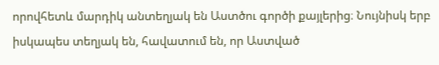որովհետև մարդիկ անտեղյակ են Աստծու գործի քայլերից։ Նույնիսկ երբ իսկապես տեղյակ են, հավատում են, որ Աստված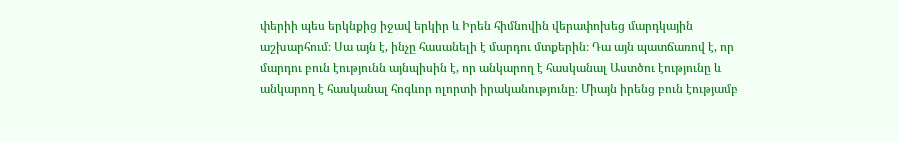փերիի պես երկնքից իջավ երկիր և Իրեն հիմնովին վերափոխեց մարդկային աշխարհում։ Սա այն է, ինչը հասանելի է մարդու մտքերին։ Դա այն պատճառով է, որ մարդու բուն էությունն այնպիսին է, որ անկարող է հասկանալ Աստծու էությունը և անկարող է հասկանալ հոգևոր ոլորտի իրականությունը։ Միայն իրենց բուն էությամբ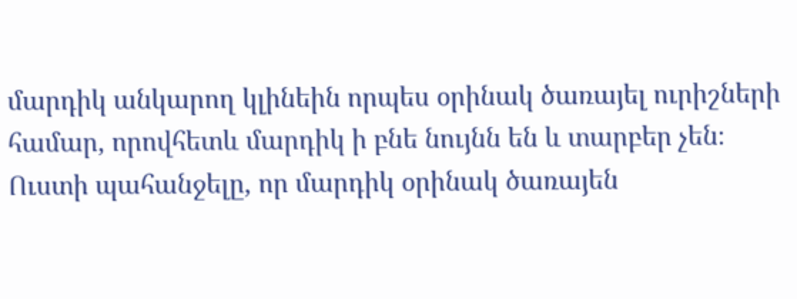մարդիկ անկարող կլինեին որպես օրինակ ծառայել ուրիշների համար, որովհետև մարդիկ ի բնե նույնն են և տարբեր չեն։ Ուստի պահանջելը, որ մարդիկ օրինակ ծառայեն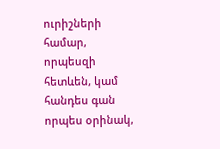ուրիշների համար, որպեսզի հետևեն, կամ հանդես գան որպես օրինակ,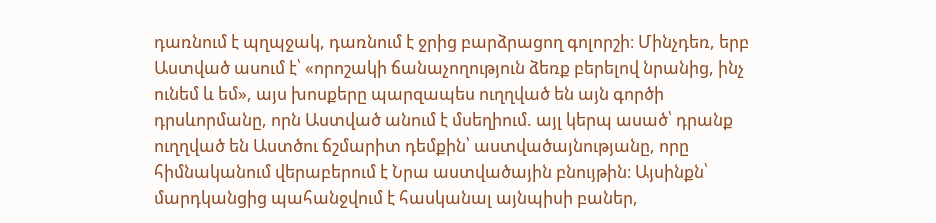դառնում է պղպջակ, դառնում է ջրից բարձրացող գոլորշի։ Մինչդեռ, երբ Աստված ասում է՝ «որոշակի ճանաչողություն ձեռք բերելով նրանից, ինչ ունեմ և եմ», այս խոսքերը պարզապես ուղղված են այն գործի դրսևորմանը, որն Աստված անում է մսեղիում. այլ կերպ ասած՝ դրանք ուղղված են Աստծու ճշմարիտ դեմքին՝ աստվածայնությանը, որը հիմնականում վերաբերում է Նրա աստվածային բնույթին։ Այսինքն՝ մարդկանցից պահանջվում է հասկանալ այնպիսի բաներ,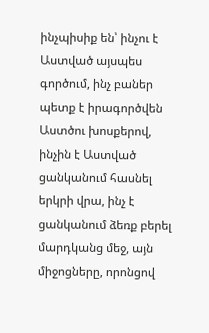ինչպիսիք են՝ ինչու է Աստված այսպես գործում, ինչ բաներ պետք է իրագործվեն Աստծու խոսքերով, ինչին է Աստված ցանկանում հասնել երկրի վրա, ինչ է ցանկանում ձեռք բերել մարդկանց մեջ, այն միջոցները, որոնցով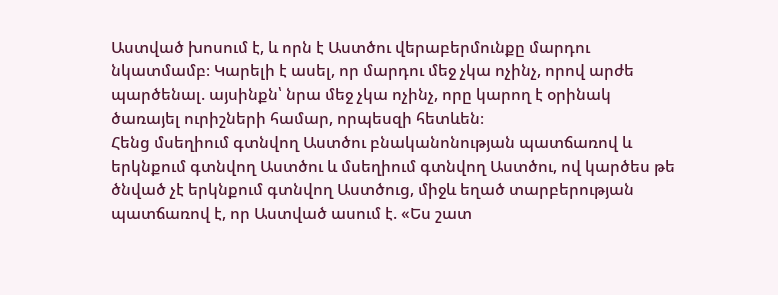Աստված խոսում է, և որն է Աստծու վերաբերմունքը մարդու նկատմամբ։ Կարելի է ասել, որ մարդու մեջ չկա ոչինչ, որով արժե պարծենալ. այսինքն՝ նրա մեջ չկա ոչինչ, որը կարող է օրինակ ծառայել ուրիշների համար, որպեսզի հետևեն։
Հենց մսեղիում գտնվող Աստծու բնականոնության պատճառով և երկնքում գտնվող Աստծու և մսեղիում գտնվող Աստծու, ով կարծես թե ծնված չէ երկնքում գտնվող Աստծուց, միջև եղած տարբերության պատճառով է, որ Աստված ասում է. «Ես շատ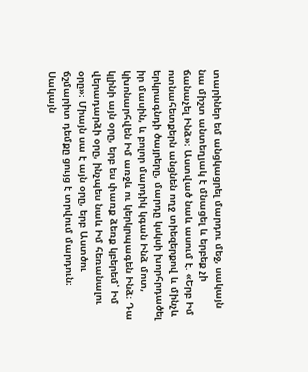տարիներ եմ անցկացրել մարդու մեջ, սակայն նա միշտ անտեղյակ է մնացել և երբեք չի ճանաչել Ինձ»։ Աստված նաև ասում է. «Երբ Իմ ոտնահետքերն անցնեն ողջ տիեզերքով և մինչև երկրագնդի ծայրերը, մարդը կսկսի խորհրդածել իր մասին, և բոլոր մարդիկ կգան Ինձ մոտ, կխոնարհվեն Իմ առջև ու կերկրպագեն Ինձ։ Դա կլինի այն օրը, երբ ես փառք ձեռք կբերեմ՝ Իմ վերադարձի օրը, ինչպես նաև Իմ հեռանալու օրը»։ Միայն սա է այն օրը, երբ Աստծու ճշմարիտ դեմքը ցույց է տրվում մարդուն։ Սակայն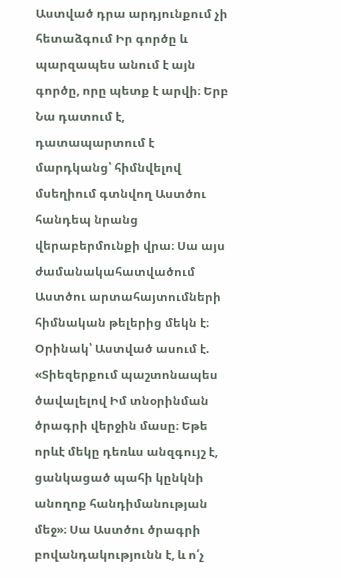Աստված դրա արդյունքում չի հետաձգում Իր գործը և պարզապես անում է այն գործը, որը պետք է արվի։ Երբ Նա դատում է, դատապարտում է մարդկանց՝ հիմնվելով մսեղիում գտնվող Աստծու հանդեպ նրանց վերաբերմունքի վրա։ Սա այս ժամանակահատվածում Աստծու արտահայտումների հիմնական թելերից մեկն է։ Օրինակ՝ Աստված ասում է. «Տիեզերքում պաշտոնապես ծավալելով Իմ տնօրինման ծրագրի վերջին մասը։ Եթե որևէ մեկը դեռևս անզգույշ է, ցանկացած պահի կընկնի անողոք հանդիմանության մեջ»։ Սա Աստծու ծրագրի բովանդակությունն է, և ո՛չ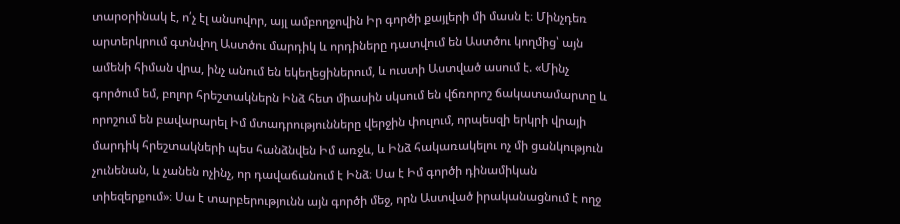տարօրինակ է, ո՛չ էլ անսովոր, այլ ամբողջովին Իր գործի քայլերի մի մասն է։ Մինչդեռ արտերկրում գտնվող Աստծու մարդիկ և որդիները դատվում են Աստծու կողմից՝ այն ամենի հիման վրա, ինչ անում են եկեղեցիներում, և ուստի Աստված ասում է. «Մինչ գործում եմ, բոլոր հրեշտակներն Ինձ հետ միասին սկսում են վճռորոշ ճակատամարտը և որոշում են բավարարել Իմ մտադրությունները վերջին փուլում, որպեսզի երկրի վրայի մարդիկ հրեշտակների պես հանձնվեն Իմ առջև, և Ինձ հակառակելու ոչ մի ցանկություն չունենան, և չանեն ոչինչ, որ դավաճանում է Ինձ։ Սա է Իմ գործի դինամիկան տիեզերքում»։ Սա է տարբերությունն այն գործի մեջ, որն Աստված իրականացնում է ողջ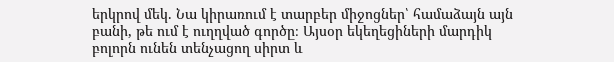երկրով մեկ. Նա կիրառում է տարբեր միջոցներ՝ համաձայն այն բանի, թե ում է ուղղված գործը։ Այսօր եկեղեցիների մարդիկ բոլորն ունեն տենչացող սիրտ և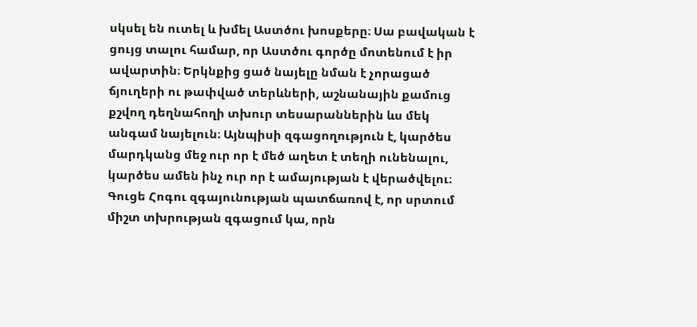սկսել են ուտել և խմել Աստծու խոսքերը։ Սա բավական է ցույց տալու համար, որ Աստծու գործը մոտենում է իր ավարտին։ Երկնքից ցած նայելը նման է չորացած ճյուղերի ու թափված տերևների, աշնանային քամուց քշվող դեղնահողի տխուր տեսարաններին ևս մեկ անգամ նայելուն։ Այնպիսի զգացողություն է, կարծես մարդկանց մեջ ուր որ է մեծ աղետ է տեղի ունենալու, կարծես ամեն ինչ ուր որ է ամայության է վերածվելու։ Գուցե Հոգու զգայունության պատճառով է, որ սրտում միշտ տխրության զգացում կա, որն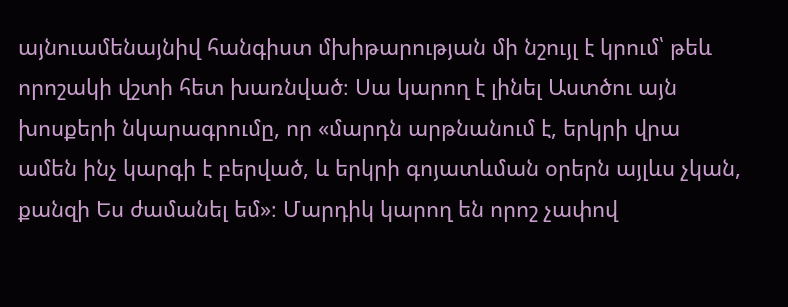այնուամենայնիվ հանգիստ մխիթարության մի նշույլ է կրում՝ թեև որոշակի վշտի հետ խառնված։ Սա կարող է լինել Աստծու այն խոսքերի նկարագրումը, որ «մարդն արթնանում է, երկրի վրա ամեն ինչ կարգի է բերված, և երկրի գոյատևման օրերն այլևս չկան, քանզի Ես ժամանել եմ»։ Մարդիկ կարող են որոշ չափով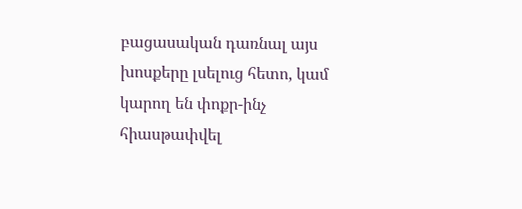բացասական դառնալ այս խոսքերը լսելուց հետո, կամ կարող են փոքր-ինչ հիասթափվել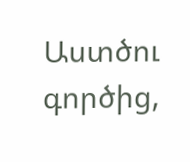Աստծու գործից,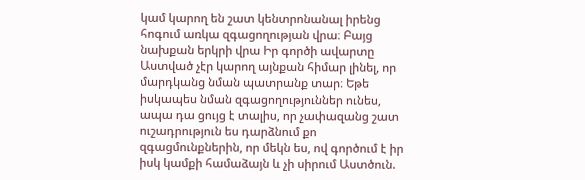կամ կարող են շատ կենտրոնանալ իրենց հոգում առկա զգացողության վրա։ Բայց նախքան երկրի վրա Իր գործի ավարտը Աստված չէր կարող այնքան հիմար լինել, որ մարդկանց նման պատրանք տար։ Եթե իսկապես նման զգացողություններ ունես, ապա դա ցույց է տալիս, որ չափազանց շատ ուշադրություն ես դարձնում քո զգացմունքներին, որ մեկն ես, ով գործում է իր իսկ կամքի համաձայն և չի սիրում Աստծուն.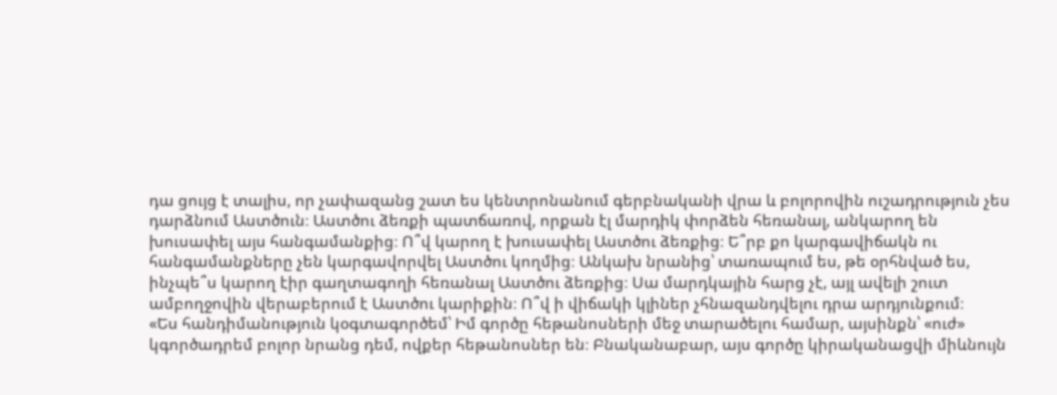դա ցույց է տալիս, որ չափազանց շատ ես կենտրոնանում գերբնականի վրա և բոլորովին ուշադրություն չես դարձնում Աստծուն։ Աստծու ձեռքի պատճառով, որքան էլ մարդիկ փորձեն հեռանալ, անկարող են խուսափել այս հանգամանքից։ Ո՞վ կարող է խուսափել Աստծու ձեռքից։ Ե՞րբ քո կարգավիճակն ու հանգամանքները չեն կարգավորվել Աստծու կողմից։ Անկախ նրանից՝ տառապում ես, թե օրհնված ես, ինչպե՞ս կարող էիր գաղտագողի հեռանալ Աստծու ձեռքից։ Սա մարդկային հարց չէ, այլ ավելի շուտ ամբողջովին վերաբերում է Աստծու կարիքին։ Ո՞վ ի վիճակի կլիներ չհնազանդվելու դրա արդյունքում։
«Ես հանդիմանություն կօգտագործեմ՝ Իմ գործը հեթանոսների մեջ տարածելու համար, այսինքն՝ «ուժ» կգործադրեմ բոլոր նրանց դեմ, ովքեր հեթանոսներ են։ Բնականաբար, այս գործը կիրականացվի միևնույն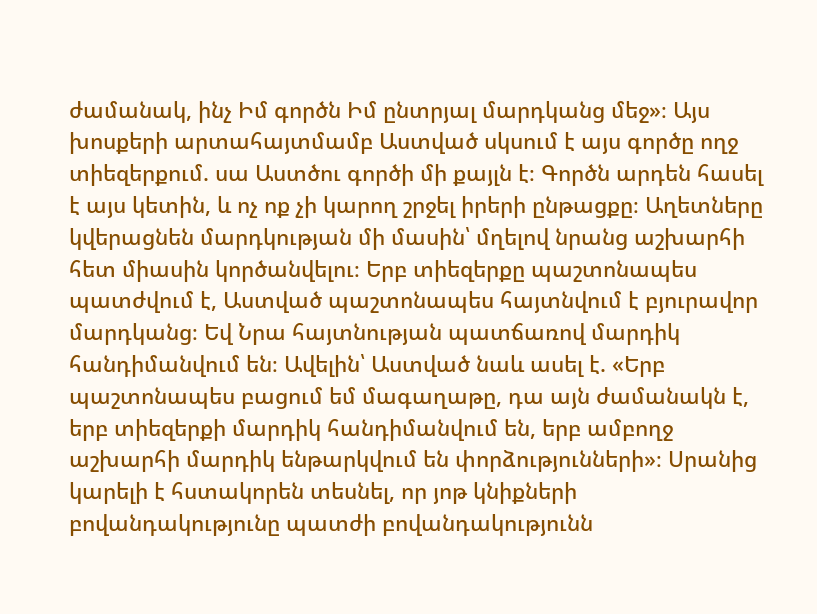ժամանակ, ինչ Իմ գործն Իմ ընտրյալ մարդկանց մեջ»։ Այս խոսքերի արտահայտմամբ Աստված սկսում է այս գործը ողջ տիեզերքում. սա Աստծու գործի մի քայլն է։ Գործն արդեն հասել է այս կետին, և ոչ ոք չի կարող շրջել իրերի ընթացքը։ Աղետները կվերացնեն մարդկության մի մասին՝ մղելով նրանց աշխարհի հետ միասին կործանվելու։ Երբ տիեզերքը պաշտոնապես պատժվում է, Աստված պաշտոնապես հայտնվում է բյուրավոր մարդկանց։ Եվ Նրա հայտնության պատճառով մարդիկ հանդիմանվում են։ Ավելին՝ Աստված նաև ասել է. «Երբ պաշտոնապես բացում եմ մագաղաթը, դա այն ժամանակն է, երբ տիեզերքի մարդիկ հանդիմանվում են, երբ ամբողջ աշխարհի մարդիկ ենթարկվում են փորձությունների»։ Սրանից կարելի է հստակորեն տեսնել, որ յոթ կնիքների բովանդակությունը պատժի բովանդակությունն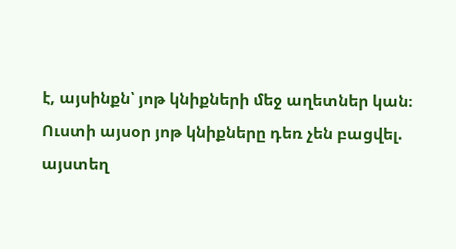է, այսինքն՝ յոթ կնիքների մեջ աղետներ կան։ Ուստի այսօր յոթ կնիքները դեռ չեն բացվել. այստեղ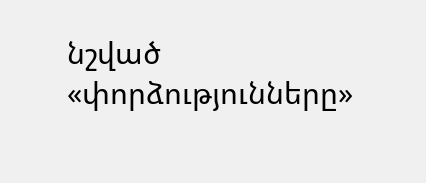նշված «փորձությունները»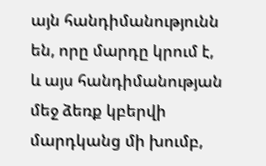այն հանդիմանությունն են, որը մարդը կրում է, և այս հանդիմանության մեջ ձեռք կբերվի մարդկանց մի խումբ,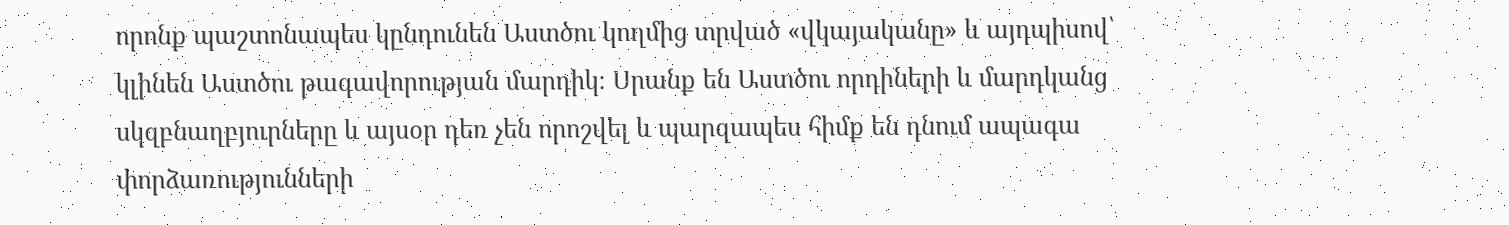որոնք պաշտոնապես կընդունեն Աստծու կողմից տրված «վկայականը» և այդպիսով՝ կլինեն Աստծու թագավորության մարդիկ։ Սրանք են Աստծու որդիների և մարդկանց սկզբնաղբյուրները և այսօր դեռ չեն որոշվել և պարզապես հիմք են դնում ապագա փորձառությունների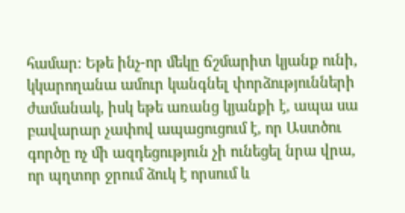համար։ Եթե ինչ-որ մեկը ճշմարիտ կյանք ունի, կկարողանա ամուր կանգնել փորձությունների ժամանակ, իսկ եթե առանց կյանքի է, ապա սա բավարար չափով ապացուցում է, որ Աստծու գործը ոչ մի ազդեցություն չի ունեցել նրա վրա, որ պղտոր ջրում ձուկ է որսում և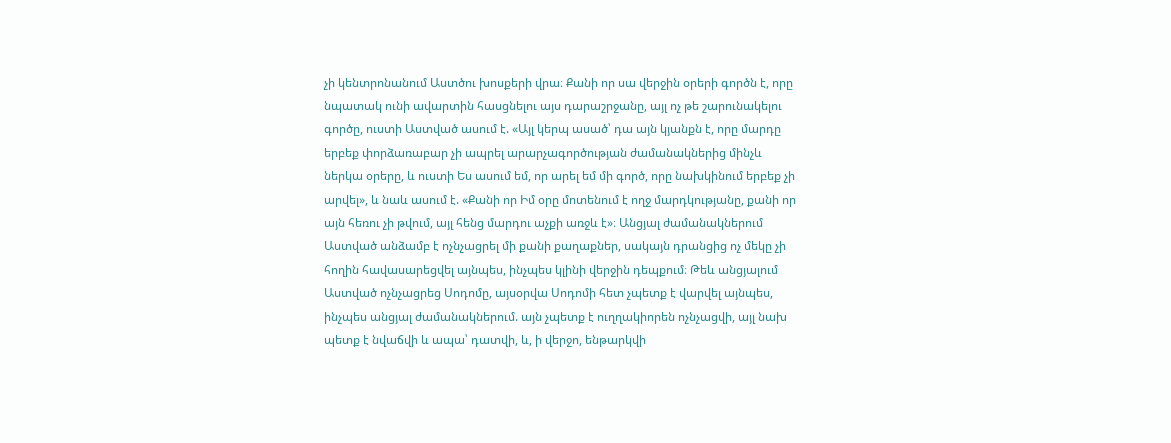չի կենտրոնանում Աստծու խոսքերի վրա։ Քանի որ սա վերջին օրերի գործն է, որը նպատակ ունի ավարտին հասցնելու այս դարաշրջանը, այլ ոչ թե շարունակելու գործը, ուստի Աստված ասում է. «Այլ կերպ ասած՝ դա այն կյանքն է, որը մարդը երբեք փորձառաբար չի ապրել արարչագործության ժամանակներից մինչև ներկա օրերը, և ուստի Ես ասում եմ, որ արել եմ մի գործ, որը նախկինում երբեք չի արվել», և նաև ասում է. «Քանի որ Իմ օրը մոտենում է ողջ մարդկությանը, քանի որ այն հեռու չի թվում, այլ հենց մարդու աչքի առջև է»։ Անցյալ ժամանակներում Աստված անձամբ է ոչնչացրել մի քանի քաղաքներ, սակայն դրանցից ոչ մեկը չի հողին հավասարեցվել այնպես, ինչպես կլինի վերջին դեպքում։ Թեև անցյալում Աստված ոչնչացրեց Սոդոմը, այսօրվա Սոդոմի հետ չպետք է վարվել այնպես, ինչպես անցյալ ժամանակներում. այն չպետք է ուղղակիորեն ոչնչացվի, այլ նախ պետք է նվաճվի և ապա՝ դատվի, և, ի վերջո, ենթարկվի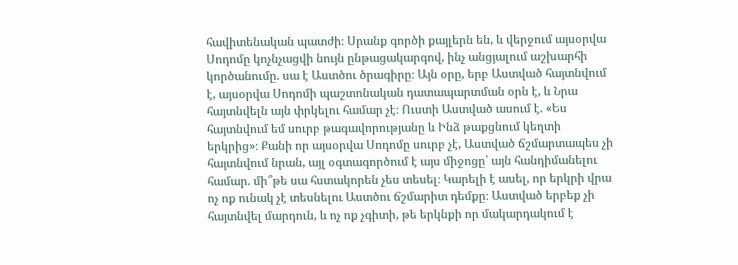հավիտենական պատժի։ Սրանք գործի քայլերն են, և վերջում այսօրվա Սոդոմը կոչնչացվի նույն ընթացակարգով, ինչ անցյալում աշխարհի կործանումը. սա է Աստծու ծրագիրը։ Այն օրը, երբ Աստված հայտնվում է, այսօրվա Սոդոմի պաշտոնական դատապարտման օրն է, և Նրա հայտնվելն այն փրկելու համար չէ։ Ուստի Աստված ասում է. «Ես հայտնվում եմ սուրբ թագավորությանը և Ինձ թաքցնում կեղտի երկրից»։ Քանի որ այսօրվա Սոդոմը սուրբ չէ, Աստված ճշմարտապես չի հայտնվում նրան, այլ օգտագործում է այս միջոցը՝ այն հանդիմանելու համար. մի՞թե սա հստակորեն չես տեսել։ Կարելի է ասել, որ երկրի վրա ոչ ոք ունակ չէ տեսնելու Աստծու ճշմարիտ դեմքը։ Աստված երբեք չի հայտնվել մարդուն, և ոչ ոք չգիտի, թե երկնքի որ մակարդակում է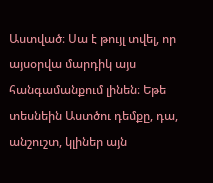Աստված։ Սա է թույլ տվել, որ այսօրվա մարդիկ այս հանգամանքում լինեն։ Եթե տեսնեին Աստծու դեմքը, դա, անշուշտ, կլիներ այն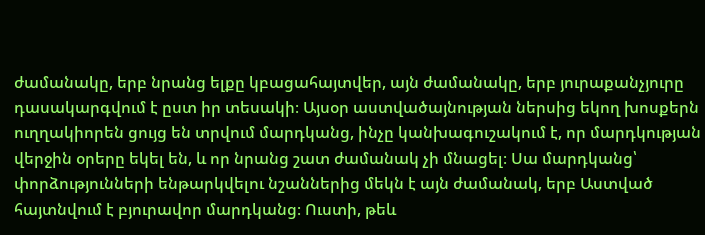ժամանակը, երբ նրանց ելքը կբացահայտվեր, այն ժամանակը, երբ յուրաքանչյուրը դասակարգվում է ըստ իր տեսակի։ Այսօր աստվածայնության ներսից եկող խոսքերն ուղղակիորեն ցույց են տրվում մարդկանց, ինչը կանխագուշակում է, որ մարդկության վերջին օրերը եկել են, և որ նրանց շատ ժամանակ չի մնացել։ Սա մարդկանց՝ փորձությունների ենթարկվելու նշաններից մեկն է այն ժամանակ, երբ Աստված հայտնվում է բյուրավոր մարդկանց։ Ուստի, թեև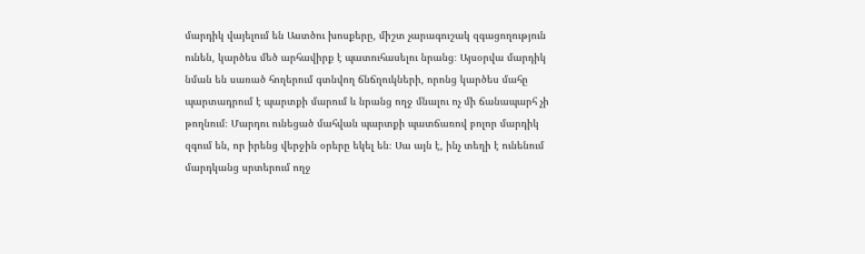մարդիկ վայելում են Աստծու խոսքերը, միշտ չարագուշակ զգացողություն ունեն, կարծես մեծ արհավիրք է պատուհասելու նրանց։ Այսօրվա մարդիկ նման են սառած հողերում գտնվող ճնճղուկների, որոնց կարծես մահը պարտադրում է պարտքի մարում և նրանց ողջ մնալու ոչ մի ճանապարհ չի թողնում։ Մարդու ունեցած մահվան պարտքի պատճառով բոլոր մարդիկ զգում են, որ իրենց վերջին օրերը եկել են։ Սա այն է, ինչ տեղի է ունենում մարդկանց սրտերում ողջ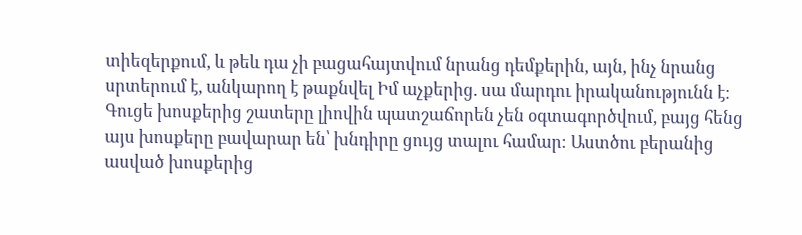տիեզերքում, և թեև դա չի բացահայտվում նրանց դեմքերին, այն, ինչ նրանց սրտերում է, անկարող է թաքնվել Իմ աչքերից. սա մարդու իրականությունն է։ Գուցե խոսքերից շատերը լիովին պատշաճորեն չեն օգտագործվում, բայց հենց այս խոսքերը բավարար են՝ խնդիրը ցույց տալու համար։ Աստծու բերանից ասված խոսքերից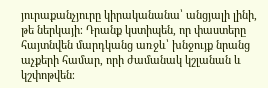յուրաքանչյուրը կիրականանա՝ անցյալի լինի, թե ներկայի։ Դրանք կստիպեն, որ փաստերը հայտնվեն մարդկանց առջև՝ խնջույք նրանց աչքերի համար, որի ժամանակ կշլանան և կշփոթվեն։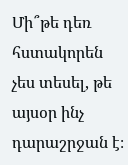Մի՞թե դեռ հստակորեն չես տեսել, թե այսօր ինչ դարաշրջան է։